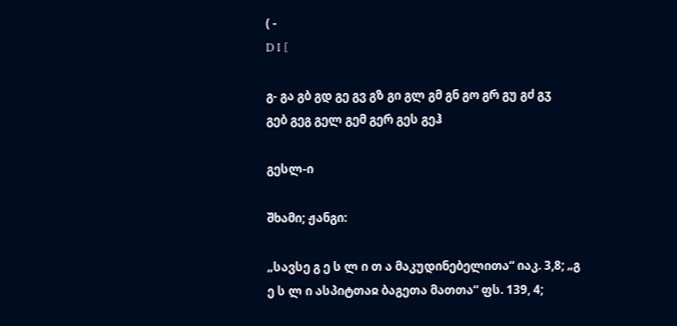( -
D I [

გ- გა გბ გდ გე გვ გზ გი გლ გმ გნ გო გრ გუ გძ გჳ
გებ გეგ გელ გემ გერ გეს გეჰ

გესლ-ი

შხამი; ჟანგი:

„სავსე გ ე ს ლ ი თ ა მაკუდინებელითა“ იაკ. 3,8; „გ ე ს ლ ი ასპიტთაჲ ბაგეთა მათთა“ ფს. 139, 4;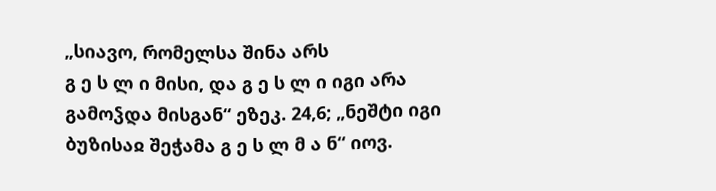„სიავო, რომელსა შინა არს
გ ე ს ლ ი მისი, და გ ე ს ლ ი იგი არა გამოჴდა მისგან“ ეზეკ. 24,6; „ნეშტი იგი ბუზისაჲ შეჭამა გ ე ს ლ მ ა ნ“ იოვ.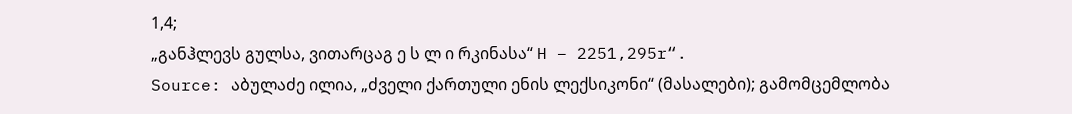1,4;
„განჰლევს გულსა, ვითარცაგ ე ს ლ ი რკინასა“ H – 2251,295r“.
Source: აბულაძე ილია, „ძველი ქართული ენის ლექსიკონი“ (მასალები); გამომცემლობა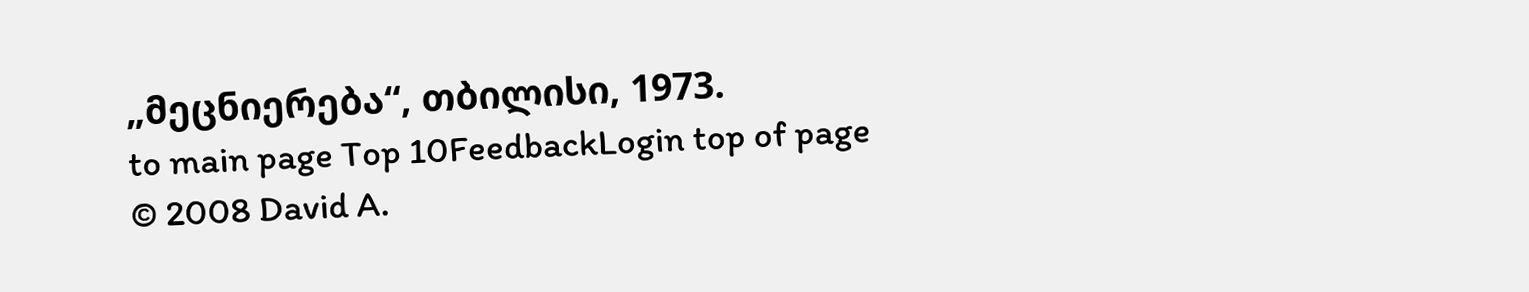„მეცნიერება“, თბილისი, 1973.
to main page Top 10FeedbackLogin top of page
© 2008 David A.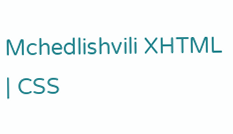Mchedlishvili XHTML | CSS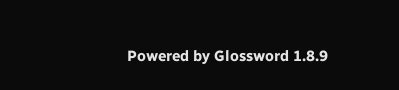Powered by Glossword 1.8.9